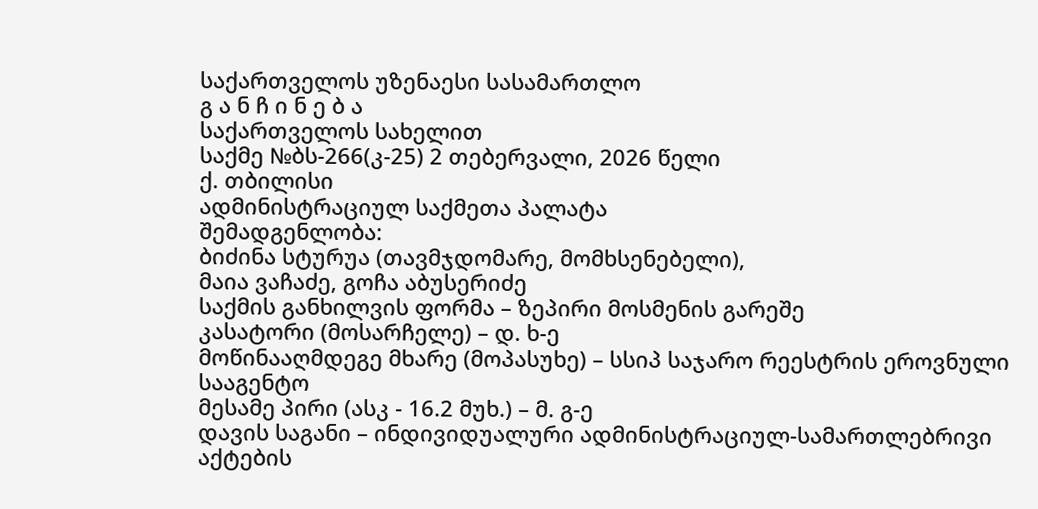საქართველოს უზენაესი სასამართლო
გ ა ნ ჩ ი ნ ე ბ ა
საქართველოს სახელით
საქმე №ბს-266(კ-25) 2 თებერვალი, 2026 წელი
ქ. თბილისი
ადმინისტრაციულ საქმეთა პალატა
შემადგენლობა:
ბიძინა სტურუა (თავმჯდომარე, მომხსენებელი),
მაია ვაჩაძე, გოჩა აბუსერიძე
საქმის განხილვის ფორმა – ზეპირი მოსმენის გარეშე
კასატორი (მოსარჩელე) – დ. ხ-ე
მოწინააღმდეგე მხარე (მოპასუხე) – სსიპ საჯარო რეესტრის ეროვნული სააგენტო
მესამე პირი (ასკ - 16.2 მუხ.) – მ. გ-ე
დავის საგანი – ინდივიდუალური ადმინისტრაციულ-სამართლებრივი აქტების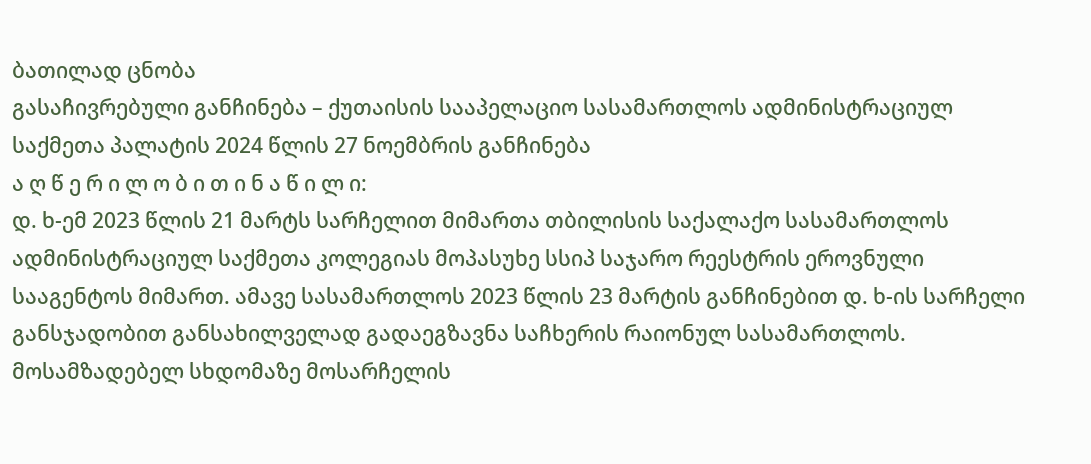ბათილად ცნობა
გასაჩივრებული განჩინება – ქუთაისის სააპელაციო სასამართლოს ადმინისტრაციულ საქმეთა პალატის 2024 წლის 27 ნოემბრის განჩინება
ა ღ წ ე რ ი ლ ო ბ ი თ ი ნ ა წ ი ლ ი:
დ. ხ-ემ 2023 წლის 21 მარტს სარჩელით მიმართა თბილისის საქალაქო სასამართლოს ადმინისტრაციულ საქმეთა კოლეგიას მოპასუხე სსიპ საჯარო რეესტრის ეროვნული სააგენტოს მიმართ. ამავე სასამართლოს 2023 წლის 23 მარტის განჩინებით დ. ხ-ის სარჩელი განსჯადობით განსახილველად გადაეგზავნა საჩხერის რაიონულ სასამართლოს. მოსამზადებელ სხდომაზე მოსარჩელის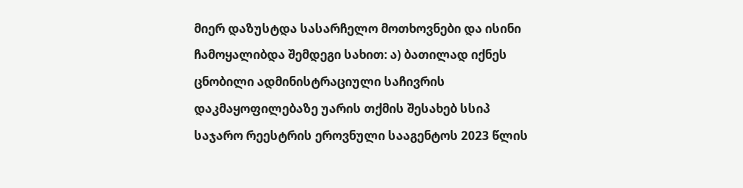მიერ დაზუსტდა სასარჩელო მოთხოვნები და ისინი ჩამოყალიბდა შემდეგი სახით: ა) ბათილად იქნეს ცნობილი ადმინისტრაციული საჩივრის დაკმაყოფილებაზე უარის თქმის შესახებ სსიპ საჯარო რეესტრის ეროვნული სააგენტოს 2023 წლის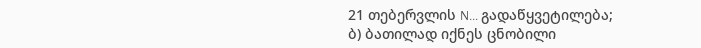21 თებერვლის N... გადაწყვეტილება; ბ) ბათილად იქნეს ცნობილი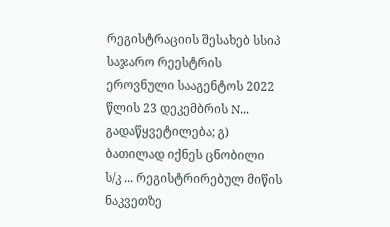რეგისტრაციის შესახებ სსიპ საჯარო რეესტრის ეროვნული სააგენტოს 2022 წლის 23 დეკემბრის N... გადაწყვეტილება; გ) ბათილად იქნეს ცნობილი ს/კ ... რეგისტრირებულ მიწის ნაკვეთზე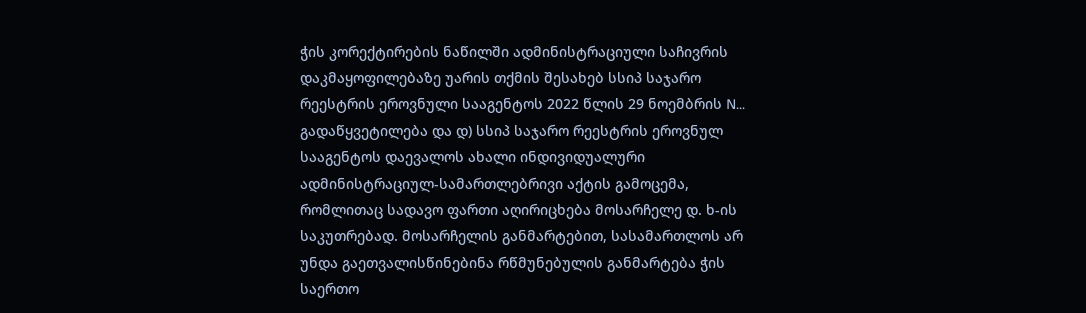ჭის კორექტირების ნაწილში ადმინისტრაციული საჩივრის დაკმაყოფილებაზე უარის თქმის შესახებ სსიპ საჯარო რეესტრის ეროვნული სააგენტოს 2022 წლის 29 ნოემბრის N... გადაწყვეტილება და დ) სსიპ საჯარო რეესტრის ეროვნულ სააგენტოს დაევალოს ახალი ინდივიდუალური ადმინისტრაციულ-სამართლებრივი აქტის გამოცემა, რომლითაც სადავო ფართი აღირიცხება მოსარჩელე დ. ხ-ის საკუთრებად. მოსარჩელის განმარტებით, სასამართლოს არ უნდა გაეთვალისწინებინა რწმუნებულის განმარტება ჭის საერთო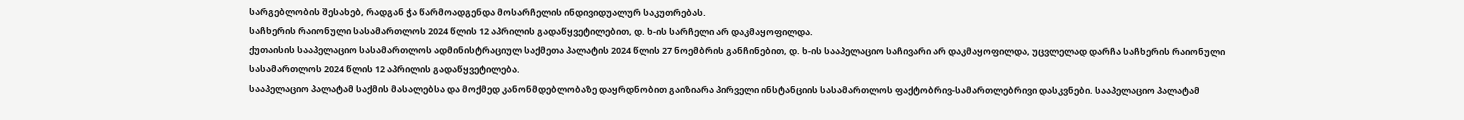სარგებლობის შესახებ, რადგან ჭა წარმოადგენდა მოსარჩელის ინდივიდუალურ საკუთრებას.
საჩხერის რაიონული სასამართლოს 2024 წლის 12 აპრილის გადაწყვეტილებით, დ. ხ-ის სარჩელი არ დაკმაყოფილდა.
ქუთაისის სააპელაციო სასამართლოს ადმინისტრაციულ საქმეთა პალატის 2024 წლის 27 ნოემბრის განჩინებით, დ. ხ-ის სააპელაციო საჩივარი არ დაკმაყოფილდა, უცვლელად დარჩა საჩხერის რაიონული სასამართლოს 2024 წლის 12 აპრილის გადაწყვეტილება.
სააპელაციო პალატამ საქმის მასალებსა და მოქმედ კანონმდებლობაზე დაყრდნობით გაიზიარა პირველი ინსტანციის სასამართლოს ფაქტობრივ-სამართლებრივი დასკვნები. სააპელაციო პალატამ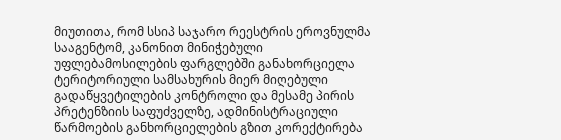მიუთითა, რომ სსიპ საჯარო რეესტრის ეროვნულმა სააგენტომ, კანონით მინიჭებული უფლებამოსილების ფარგლებში განახორციელა ტერიტორიული სამსახურის მიერ მიღებული გადაწყვეტილების კონტროლი და მესამე პირის პრეტენზიის საფუძველზე, ადმინისტრაციული წარმოების განხორციელების გზით კორექტირება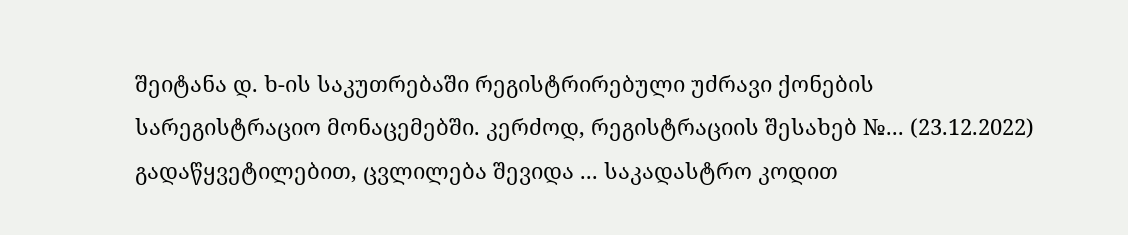შეიტანა დ. ხ-ის საკუთრებაში რეგისტრირებული უძრავი ქონების სარეგისტრაციო მონაცემებში. კერძოდ, რეგისტრაციის შესახებ №... (23.12.2022) გადაწყვეტილებით, ცვლილება შევიდა ... საკადასტრო კოდით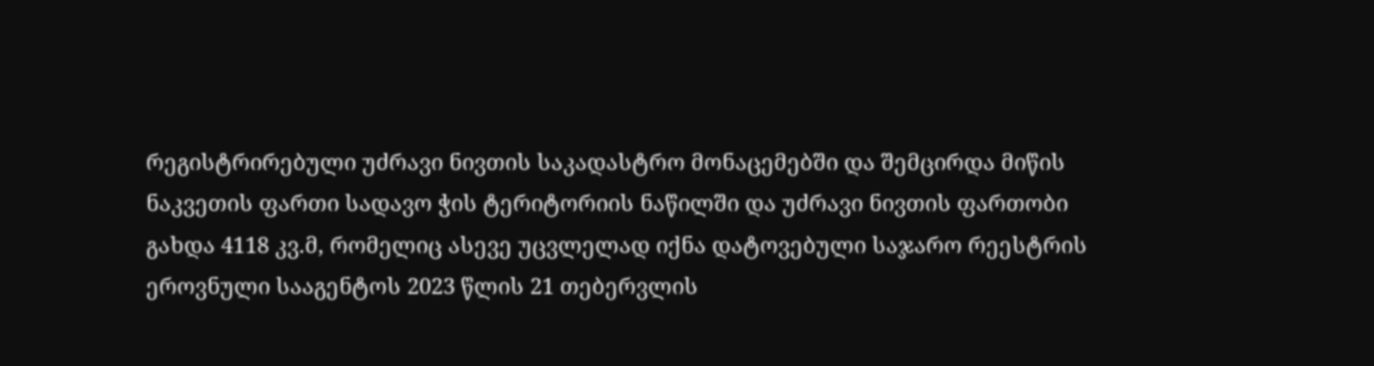რეგისტრირებული უძრავი ნივთის საკადასტრო მონაცემებში და შემცირდა მიწის ნაკვეთის ფართი სადავო ჭის ტერიტორიის ნაწილში და უძრავი ნივთის ფართობი გახდა 4118 კვ.მ, რომელიც ასევე უცვლელად იქნა დატოვებული საჯარო რეესტრის ეროვნული სააგენტოს 2023 წლის 21 თებერვლის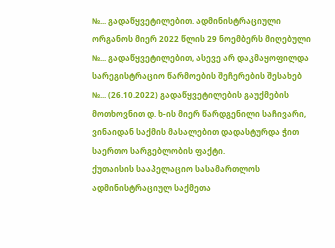№... გადაწყვეტილებით. ადმინისტრაციული ორგანოს მიერ 2022 წლის 29 ნოემბერს მიღებული №... გადაწყვეტილებით, ასევე არ დაკმაყოფილდა სარეგისტრაციო წარმოების შეჩერების შესახებ №... (26.10.2022) გადაწყვეტილების გაუქმების მოთხოვნით დ. ხ-ის მიერ წარდგენილი საჩივარი, ვინაიდან საქმის მასალებით დადასტურდა ჭით საერთო სარგებლობის ფაქტი.
ქუთაისის სააპელაციო სასამართლოს ადმინისტრაციულ საქმეთა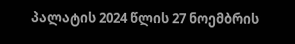პალატის 2024 წლის 27 ნოემბრის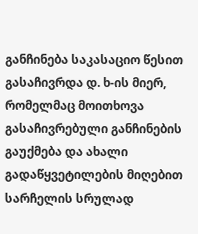განჩინება საკასაციო წესით გასაჩივრდა დ. ხ-ის მიერ, რომელმაც მოითხოვა გასაჩივრებული განჩინების გაუქმება და ახალი გადაწყვეტილების მიღებით სარჩელის სრულად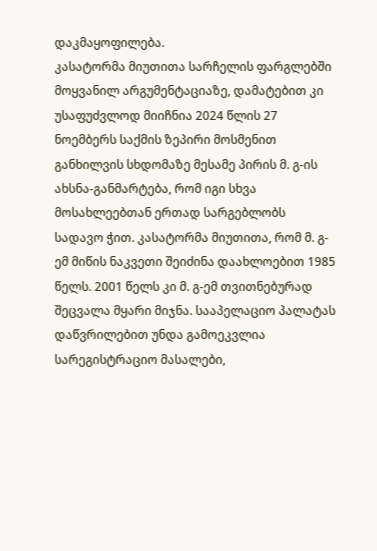დაკმაყოფილება.
კასატორმა მიუთითა სარჩელის ფარგლებში მოყვანილ არგუმენტაციაზე, დამატებით კი უსაფუძვლოდ მიიჩნია 2024 წლის 27 ნოემბერს საქმის ზეპირი მოსმენით განხილვის სხდომაზე მესამე პირის მ. გ-ის ახსნა-განმარტება, რომ იგი სხვა მოსახლეებთან ერთად სარგებლობს სადავო ჭით. კასატორმა მიუთითა, რომ მ. გ-ემ მიწის ნაკვეთი შეიძინა დაახლოებით 1985 წელს. 2001 წელს კი მ. გ-ემ თვითნებურად შეცვალა მყარი მიჯნა. სააპელაციო პალატას დაწვრილებით უნდა გამოეკვლია სარეგისტრაციო მასალები,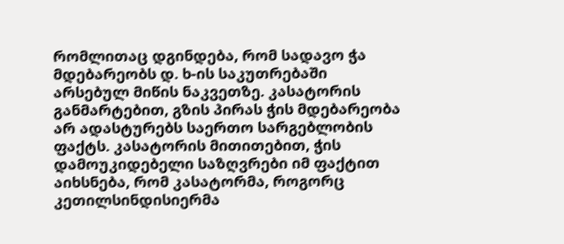რომლითაც დგინდება, რომ სადავო ჭა მდებარეობს დ. ხ-ის საკუთრებაში არსებულ მიწის ნაკვეთზე. კასატორის განმარტებით, გზის პირას ჭის მდებარეობა არ ადასტურებს საერთო სარგებლობის ფაქტს. კასატორის მითითებით, ჭის დამოუკიდებელი საზღვრები იმ ფაქტით აიხსნება, რომ კასატორმა, როგორც კეთილსინდისიერმა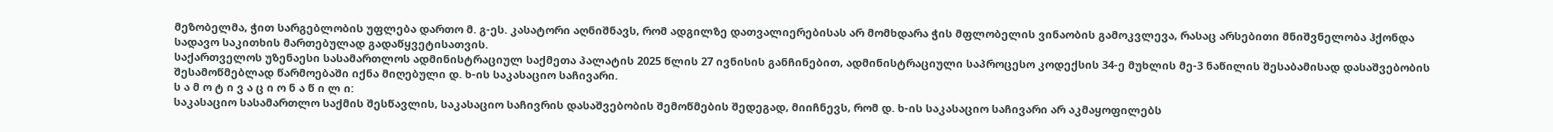მეზობელმა, ჭით სარგებლობის უფლება დართო მ. გ-ეს. კასატორი აღნიშნავს, რომ ადგილზე დათვალიერებისას არ მომხდარა ჭის მფლობელის ვინაობის გამოკვლევა, რასაც არსებითი მნიშვნელობა ჰქონდა სადავო საკითხის მართებულად გადაწყვეტისათვის.
საქართველოს უზენაესი სასამართლოს ადმინისტრაციულ საქმეთა პალატის 2025 წლის 27 ივნისის განჩინებით, ადმინისტრაციული საპროცესო კოდექსის 34-ე მუხლის მე-3 ნაწილის შესაბამისად დასაშვებობის შესამოწმებლად წარმოებაში იქნა მიღებული დ. ხ-ის საკასაციო საჩივარი.
ს ა მ ო ტ ი ვ ა ც ი ო ნ ა წ ი ლ ი:
საკასაციო სასამართლო საქმის შესწავლის, საკასაციო საჩივრის დასაშვებობის შემოწმების შედეგად, მიიჩნევს, რომ დ. ხ-ის საკასაციო საჩივარი არ აკმაყოფილებს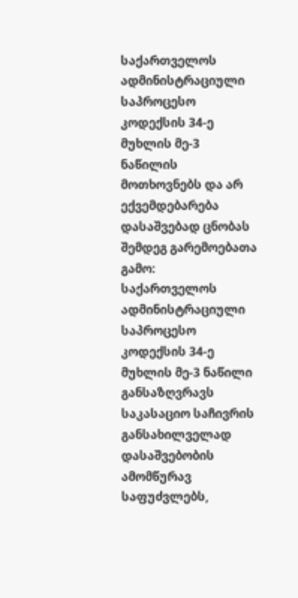საქართველოს ადმინისტრაციული საპროცესო კოდექსის 34-ე მუხლის მე-3 ნაწილის მოთხოვნებს და არ ექვემდებარება დასაშვებად ცნობას შემდეგ გარემოებათა გამო:
საქართველოს ადმინისტრაციული საპროცესო კოდექსის 34-ე მუხლის მე-3 ნაწილი განსაზღვრავს საკასაციო საჩივრის განსახილველად დასაშვებობის ამომწურავ საფუძვლებს,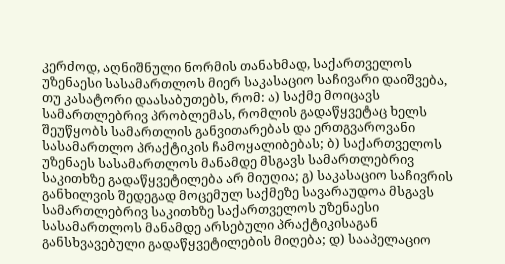კერძოდ, აღნიშნული ნორმის თანახმად, საქართველოს უზენაესი სასამართლოს მიერ საკასაციო საჩივარი დაიშვება, თუ კასატორი დაასაბუთებს, რომ: ა) საქმე მოიცავს სამართლებრივ პრობლემას, რომლის გადაწყვეტაც ხელს შეუწყობს სამართლის განვითარებას და ერთგვაროვანი სასამართლო პრაქტიკის ჩამოყალიბებას; ბ) საქართველოს უზენაეს სასამართლოს მანამდე მსგავს სამართლებრივ საკითხზე გადაწყვეტილება არ მიუღია; გ) საკასაციო საჩივრის განხილვის შედეგად მოცემულ საქმეზე სავარაუდოა მსგავს სამართლებრივ საკითხზე საქართველოს უზენაესი სასამართლოს მანამდე არსებული პრაქტიკისაგან განსხვავებული გადაწყვეტილების მიღება; დ) სააპელაციო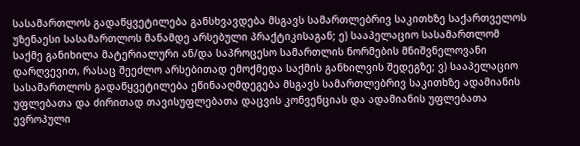სასამართლოს გადაწყვეტილება განსხვავდება მსგავს სამართლებრივ საკითხზე საქართველოს უზენაესი სასამართლოს მანამდე არსებული პრაქტიკისაგან; ე) სააპელაციო სასამართლომ საქმე განიხილა მატერიალური ან/და საპროცესო სამართლის ნორმების მნიშვნელოვანი დარღვევით, რასაც შეეძლო არსებითად ემოქმედა საქმის განხილვის შედეგზე; ვ) სააპელაციო სასამართლოს გადაწყვეტილება ეწინააღმდეგება მსგავს სამართლებრივ საკითხზე ადამიანის უფლებათა და ძირითად თავისუფლებათა დაცვის კონვენციას და ადამიანის უფლებათა ევროპული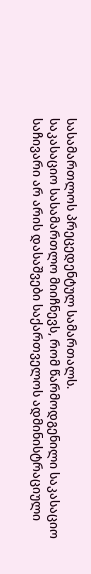სასამართლოს პრეცედენტულ სამართალს.
საკასაციო სასამართლო მიიჩნევს, რომ წარმოდგენილი საკასაციო საჩივარი არ არის დასაშვები საქართველოს ადმინისტრაციული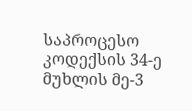საპროცესო კოდექსის 34-ე მუხლის მე-3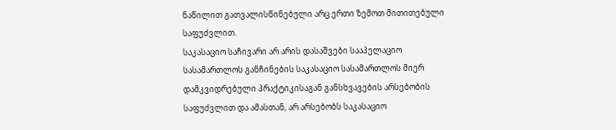ნაწილით გათვალისწინებული არც ერთი ზემოთ მითითებული საფუძვლით.
საკასაციო საჩივარი არ არის დასაშვები სააპელაციო სასამართლოს განჩინების საკასაციო სასამართლოს მიერ დამკვიდრებული პრაქტიკისაგან განსხვავების არსებობის საფუძვლით და ამასთან, არ არსებობს საკასაციო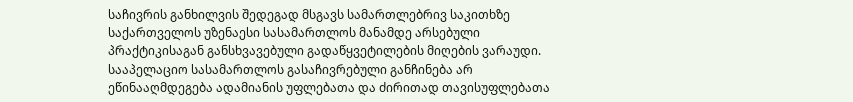საჩივრის განხილვის შედეგად მსგავს სამართლებრივ საკითხზე საქართველოს უზენაესი სასამართლოს მანამდე არსებული პრაქტიკისაგან განსხვავებული გადაწყვეტილების მიღების ვარაუდი. სააპელაციო სასამართლოს გასაჩივრებული განჩინება არ ეწინააღმდეგება ადამიანის უფლებათა და ძირითად თავისუფლებათა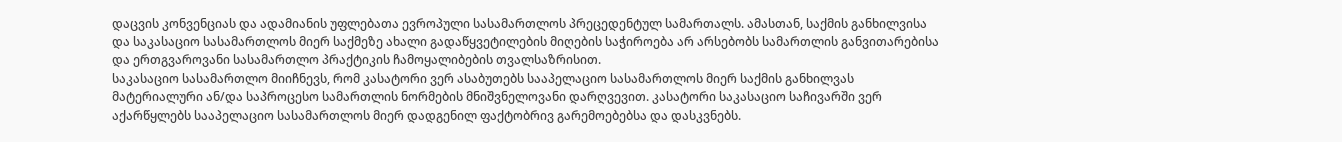დაცვის კონვენციას და ადამიანის უფლებათა ევროპული სასამართლოს პრეცედენტულ სამართალს. ამასთან, საქმის განხილვისა და საკასაციო სასამართლოს მიერ საქმეზე ახალი გადაწყვეტილების მიღების საჭიროება არ არსებობს სამართლის განვითარებისა და ერთგვაროვანი სასამართლო პრაქტიკის ჩამოყალიბების თვალსაზრისით.
საკასაციო სასამართლო მიიჩნევს, რომ კასატორი ვერ ასაბუთებს სააპელაციო სასამართლოს მიერ საქმის განხილვას მატერიალური ან/და საპროცესო სამართლის ნორმების მნიშვნელოვანი დარღვევით. კასატორი საკასაციო საჩივარში ვერ აქარწყლებს სააპელაციო სასამართლოს მიერ დადგენილ ფაქტობრივ გარემოებებსა და დასკვნებს.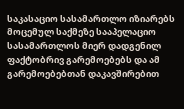საკასაციო სასამართლო იზიარებს მოცემულ საქმეზე სააპელაციო სასამართლოს მიერ დადგენილ ფაქტობრივ გარემოებებს და ამ გარემოებებთან დაკავშირებით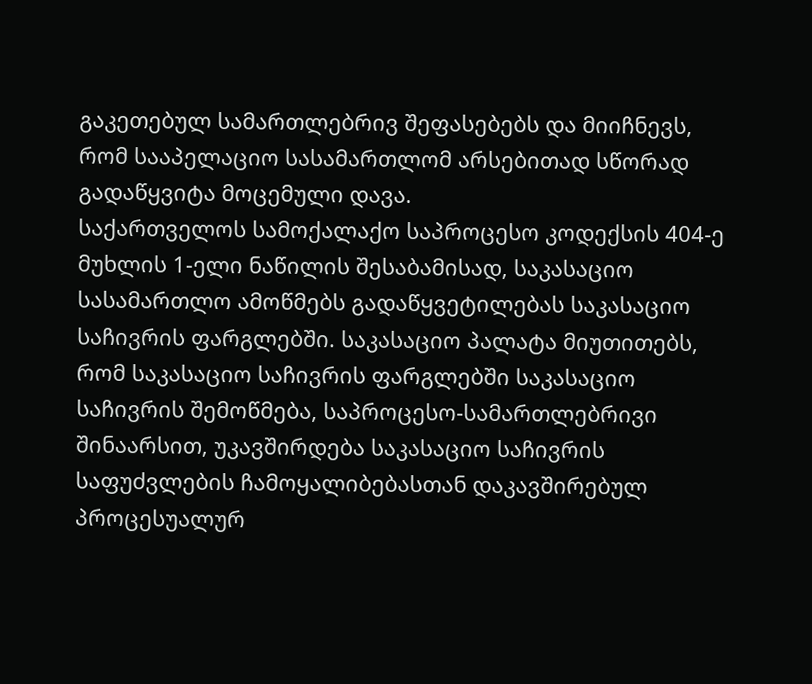გაკეთებულ სამართლებრივ შეფასებებს და მიიჩნევს, რომ სააპელაციო სასამართლომ არსებითად სწორად გადაწყვიტა მოცემული დავა.
საქართველოს სამოქალაქო საპროცესო კოდექსის 404-ე მუხლის 1-ელი ნაწილის შესაბამისად, საკასაციო სასამართლო ამოწმებს გადაწყვეტილებას საკასაციო საჩივრის ფარგლებში. საკასაციო პალატა მიუთითებს, რომ საკასაციო საჩივრის ფარგლებში საკასაციო საჩივრის შემოწმება, საპროცესო-სამართლებრივი შინაარსით, უკავშირდება საკასაციო საჩივრის საფუძვლების ჩამოყალიბებასთან დაკავშირებულ პროცესუალურ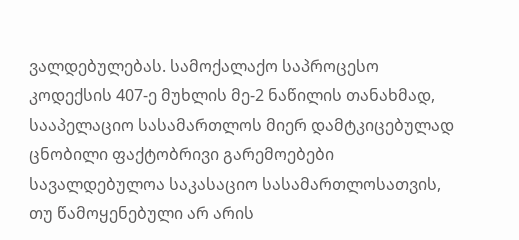ვალდებულებას. სამოქალაქო საპროცესო კოდექსის 407-ე მუხლის მე-2 ნაწილის თანახმად, სააპელაციო სასამართლოს მიერ დამტკიცებულად ცნობილი ფაქტობრივი გარემოებები სავალდებულოა საკასაციო სასამართლოსათვის, თუ წამოყენებული არ არის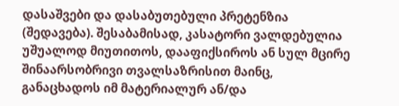დასაშვები და დასაბუთებული პრეტენზია (შედავება). შესაბამისად, კასატორი ვალდებულია უშუალოდ მიუთითოს, დააფიქსიროს ან სულ მცირე შინაარსობრივი თვალსაზრისით მაინც, განაცხადოს იმ მატერიალურ ან/და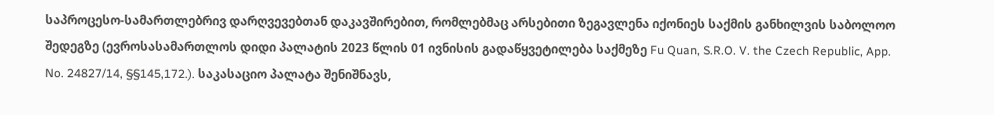საპროცესო-სამართლებრივ დარღვევებთან დაკავშირებით, რომლებმაც არსებითი ზეგავლენა იქონიეს საქმის განხილვის საბოლოო შედეგზე (ევროსასამართლოს დიდი პალატის 2023 წლის 01 ივნისის გადაწყვეტილება საქმეზე Fu Quan, S.R.O. V. the Czech Republic, App. No. 24827/14, §§145,172.). საკასაციო პალატა შენიშნავს,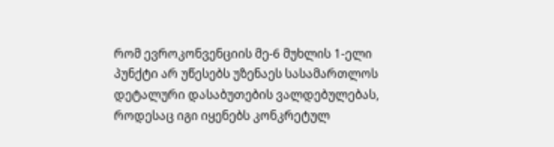რომ ევროკონვენციის მე-6 მუხლის 1-ელი პუნქტი არ უწესებს უზენაეს სასამართლოს დეტალური დასაბუთების ვალდებულებას, როდესაც იგი იყენებს კონკრეტულ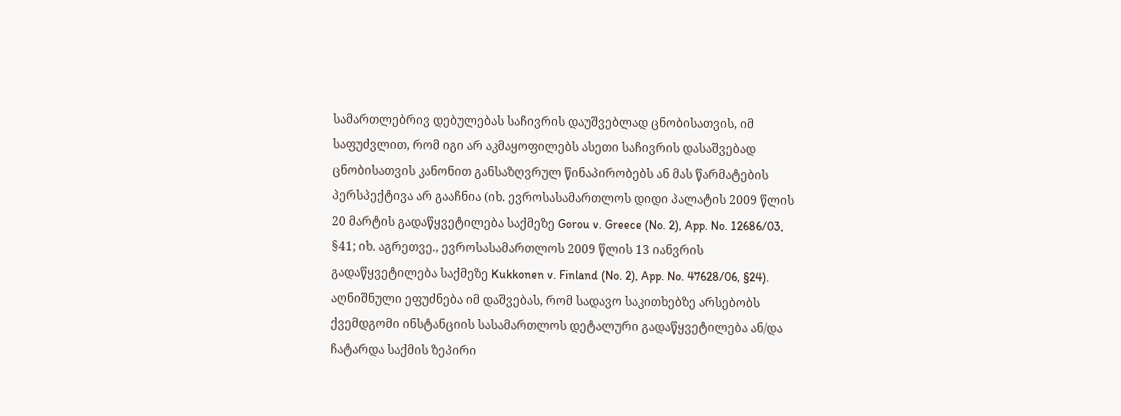სამართლებრივ დებულებას საჩივრის დაუშვებლად ცნობისათვის, იმ საფუძვლით, რომ იგი არ აკმაყოფილებს ასეთი საჩივრის დასაშვებად ცნობისათვის კანონით განსაზღვრულ წინაპირობებს ან მას წარმატების პერსპექტივა არ გააჩნია (იხ. ევროსასამართლოს დიდი პალატის 2009 წლის 20 მარტის გადაწყვეტილება საქმეზე Gorou v. Greece (No. 2), App. No. 12686/03, §41; იხ. აგრეთვე., ევროსასამართლოს 2009 წლის 13 იანვრის გადაწყვეტილება საქმეზე Kukkonen v. Finland (No. 2), App. No. 47628/06, §24). აღნიშნული ეფუძნება იმ დაშვებას, რომ სადავო საკითხებზე არსებობს ქვემდგომი ინსტანციის სასამართლოს დეტალური გადაწყვეტილება ან/და ჩატარდა საქმის ზეპირი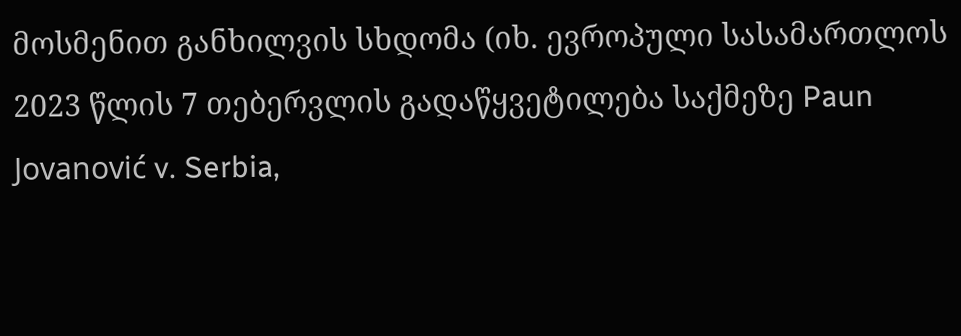მოსმენით განხილვის სხდომა (იხ. ევროპული სასამართლოს 2023 წლის 7 თებერვლის გადაწყვეტილება საქმეზე Paun Jovanović v. Serbia,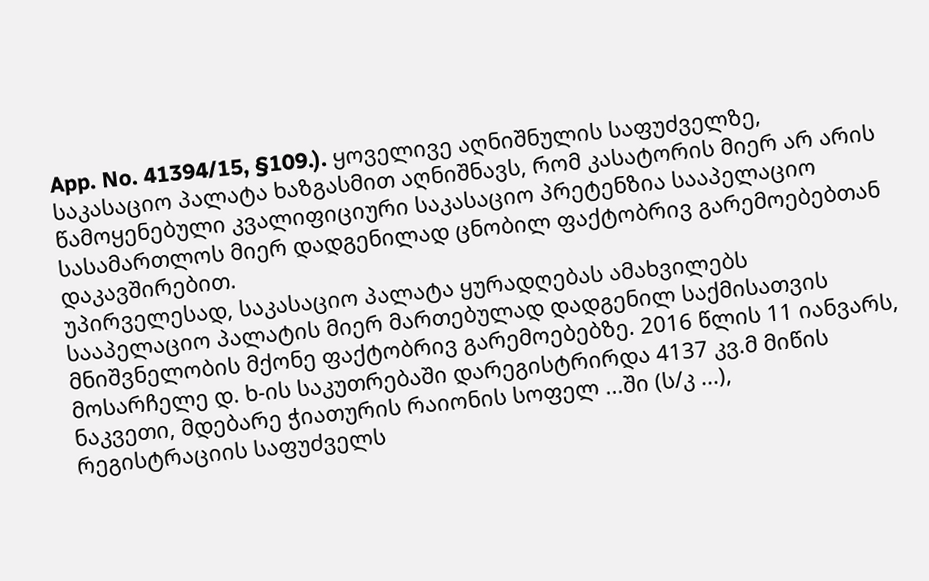App. No. 41394/15, §109.). ყოველივე აღნიშნულის საფუძველზე, საკასაციო პალატა ხაზგასმით აღნიშნავს, რომ კასატორის მიერ არ არის წამოყენებული კვალიფიციური საკასაციო პრეტენზია სააპელაციო სასამართლოს მიერ დადგენილად ცნობილ ფაქტობრივ გარემოებებთან დაკავშირებით.
უპირველესად, საკასაციო პალატა ყურადღებას ამახვილებს სააპელაციო პალატის მიერ მართებულად დადგენილ საქმისათვის მნიშვნელობის მქონე ფაქტობრივ გარემოებებზე. 2016 წლის 11 იანვარს, მოსარჩელე დ. ხ-ის საკუთრებაში დარეგისტრირდა 4137 კვ.მ მიწის ნაკვეთი, მდებარე ჭიათურის რაიონის სოფელ ...ში (ს/კ ...), რეგისტრაციის საფუძველს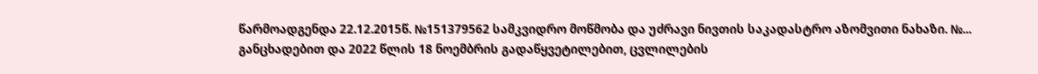წარმოადგენდა 22.12.2015წ. №151379562 სამკვიდრო მოწმობა და უძრავი ნივთის საკადასტრო აზომვითი ნახაზი. №... განცხადებით და 2022 წლის 18 ნოემბრის გადაწყვეტილებით, ცვლილების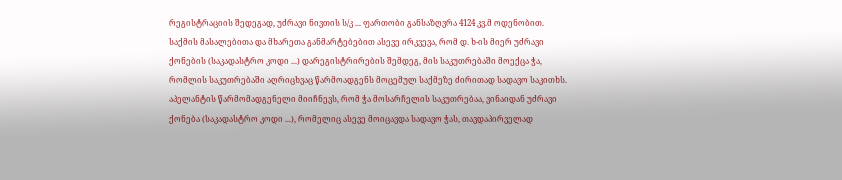რეგისტრაციის შედეგად, უძრავი ნივთის ს/კ ... ფართობი განსაზღვრა 4124 კვ.მ ოდენობით. საქმის მასალებითა და მხარეთა განმარტებებით ასევე ირკვევა, რომ დ. ხ-ის მიერ უძრავი ქონების (საკადასტრო კოდი ...) დარეგისტრირების შემდეგ, მის საკუთრებაში მოექცა ჭა, რომლის საკუთრებაში აღრიცხვაც წარმოადგენს მოცემულ საქმეზე ძირითად სადავო საკითხს. აპელანტის წარმომადგენელი მიიჩნევს, რომ ჭა მოსარჩელის საკუთრებაა, ვინაიდან უძრავი ქონება (საკადასტრო კოდი ...), რომელიც ასევე მოიცავდა სადავო ჭას, თავდაპირველად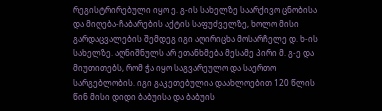რეგისტრირებული იყო ე. გ-ის სახელზე საარქივო ცნობისა და მიღება-ჩაბარების აქტის საფუძველზე, ხოლო მისი გარდაცვალების შემდეგ იგი აღირიცხა მოსარჩელე დ. ხ-ის სახელზე. აღნიშნულს არ ეთანხმება მესამე პირი მ. გ-ე და მიუთითებს, რომ ჭა იყო საგვარეულო და საერთო სარგებლობის. იგი გაკეთებულია დაახლოებით 120 წლის წინ მისი დიდი ბაბუისა და ბაბუის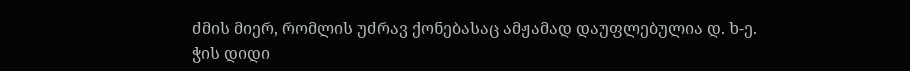ძმის მიერ, რომლის უძრავ ქონებასაც ამჟამად დაუფლებულია დ. ხ-ე. ჭის დიდი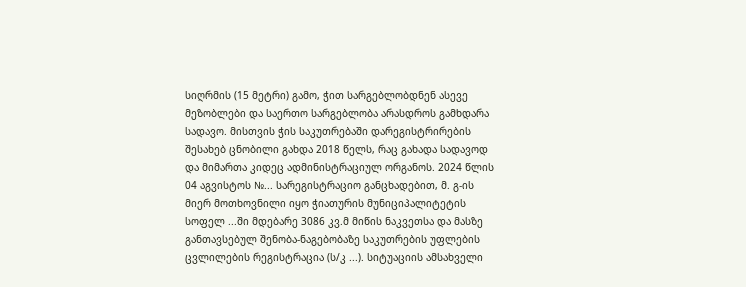სიღრმის (15 მეტრი) გამო, ჭით სარგებლობდნენ ასევე მეზობლები და საერთო სარგებლობა არასდროს გამხდარა სადავო. მისთვის ჭის საკუთრებაში დარეგისტრირების შესახებ ცნობილი გახდა 2018 წელს, რაც გახადა სადავოდ და მიმართა კიდეც ადმინისტრაციულ ორგანოს. 2024 წლის 04 აგვისტოს №... სარეგისტრაციო განცხადებით, მ. გ-ის მიერ მოთხოვნილი იყო ჭიათურის მუნიციპალიტეტის სოფელ ...ში მდებარე 3086 კვ.მ მიწის ნაკვეთსა და მასზე განთავსებულ შენობა-ნაგებობაზე საკუთრების უფლების ცვლილების რეგისტრაცია (ს/კ ...). სიტუაციის ამსახველი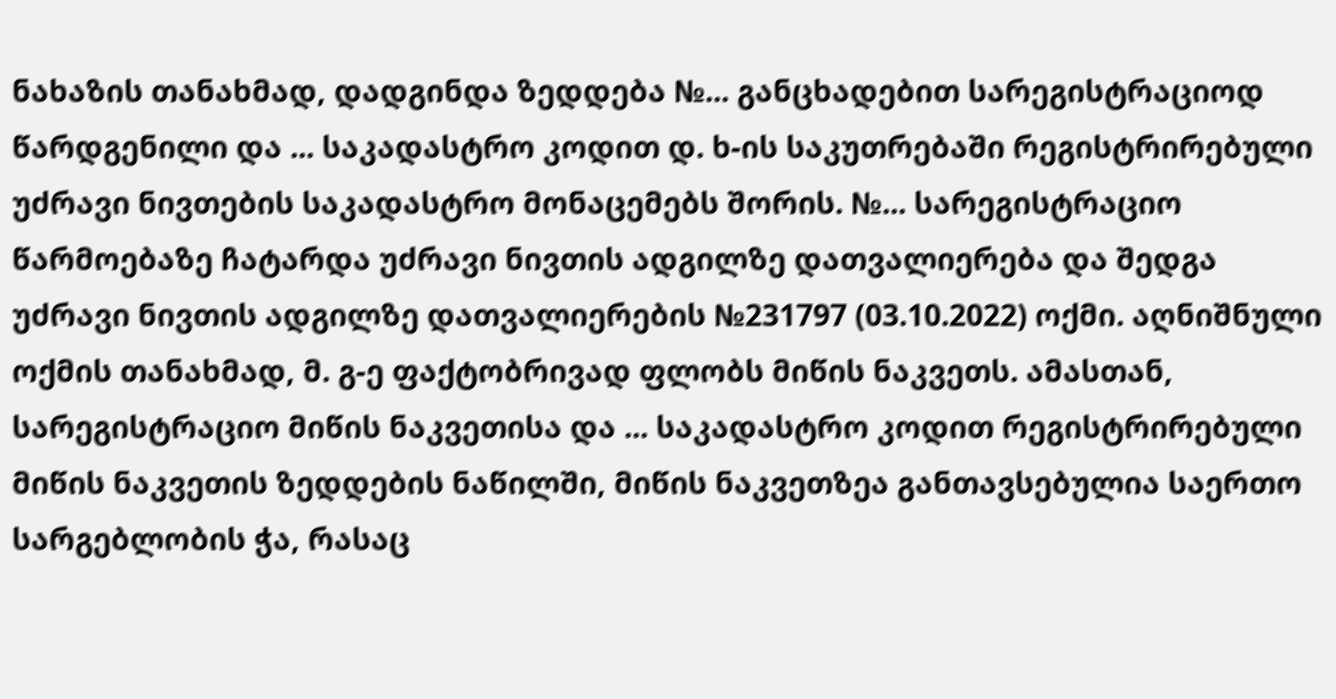ნახაზის თანახმად, დადგინდა ზედდება №... განცხადებით სარეგისტრაციოდ წარდგენილი და ... საკადასტრო კოდით დ. ხ-ის საკუთრებაში რეგისტრირებული უძრავი ნივთების საკადასტრო მონაცემებს შორის. №... სარეგისტრაციო წარმოებაზე ჩატარდა უძრავი ნივთის ადგილზე დათვალიერება და შედგა უძრავი ნივთის ადგილზე დათვალიერების №231797 (03.10.2022) ოქმი. აღნიშნული ოქმის თანახმად, მ. გ-ე ფაქტობრივად ფლობს მიწის ნაკვეთს. ამასთან, სარეგისტრაციო მიწის ნაკვეთისა და ... საკადასტრო კოდით რეგისტრირებული მიწის ნაკვეთის ზედდების ნაწილში, მიწის ნაკვეთზეა განთავსებულია საერთო სარგებლობის ჭა, რასაც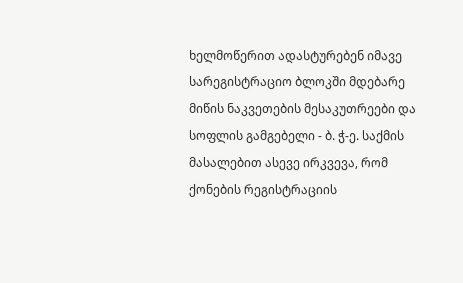ხელმოწერით ადასტურებენ იმავე სარეგისტრაციო ბლოკში მდებარე მიწის ნაკვეთების მესაკუთრეები და სოფლის გამგებელი - ბ. ჭ-ე. საქმის მასალებით ასევე ირკვევა, რომ ქონების რეგისტრაციის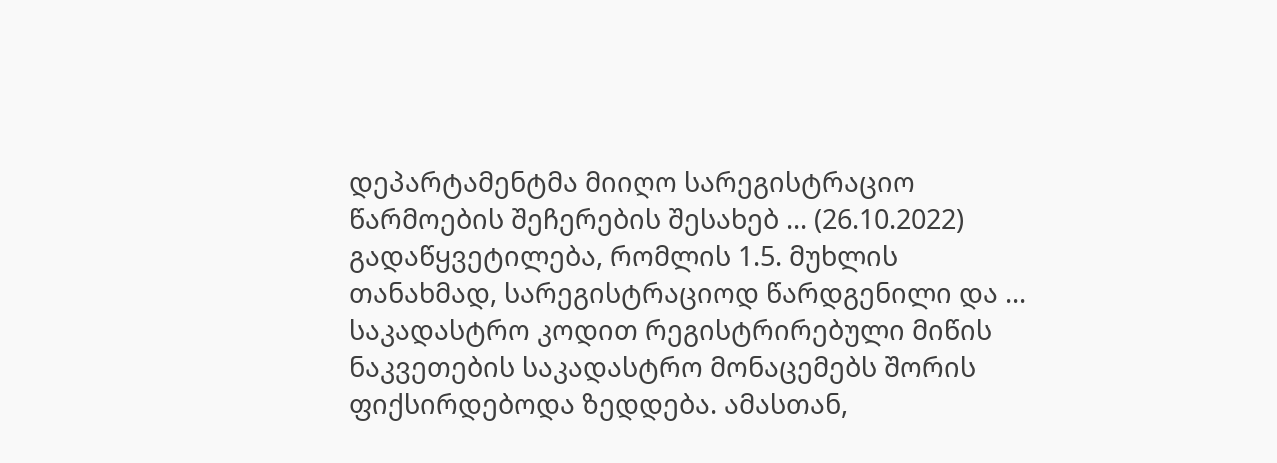დეპარტამენტმა მიიღო სარეგისტრაციო წარმოების შეჩერების შესახებ ... (26.10.2022) გადაწყვეტილება, რომლის 1.5. მუხლის თანახმად, სარეგისტრაციოდ წარდგენილი და ... საკადასტრო კოდით რეგისტრირებული მიწის ნაკვეთების საკადასტრო მონაცემებს შორის ფიქსირდებოდა ზედდება. ამასთან,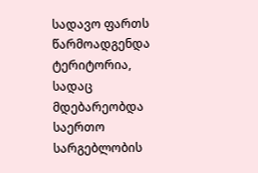სადავო ფართს წარმოადგენდა ტერიტორია, სადაც მდებარეობდა საერთო სარგებლობის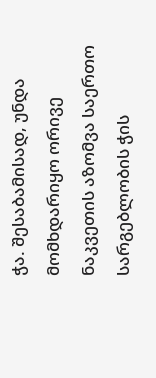ჭა. შესაბამისად, უნდა მომხდარიყო ორივე ნაკვეთის აზომვა საერთო სარგებლობის ჭის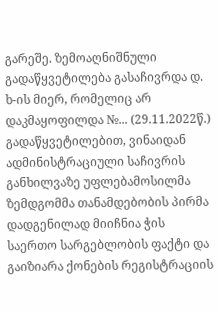გარეშე. ზემოაღნიშნული გადაწყვეტილება გასაჩივრდა დ. ხ-ის მიერ, რომელიც არ დაკმაყოფილდა №... (29.11.2022წ.) გადაწყვეტილებით, ვინაიდან ადმინისტრაციული საჩივრის განხილვაზე უფლებამოსილმა ზემდგომმა თანამდებობის პირმა დადგენილად მიიჩნია ჭის საერთო სარგებლობის ფაქტი და გაიზიარა ქონების რეგისტრაციის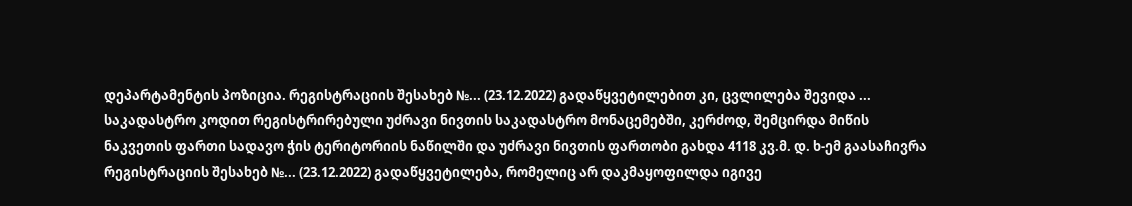დეპარტამენტის პოზიცია. რეგისტრაციის შესახებ №... (23.12.2022) გადაწყვეტილებით კი, ცვლილება შევიდა ... საკადასტრო კოდით რეგისტრირებული უძრავი ნივთის საკადასტრო მონაცემებში, კერძოდ, შემცირდა მიწის ნაკვეთის ფართი სადავო ჭის ტერიტორიის ნაწილში და უძრავი ნივთის ფართობი გახდა 4118 კვ.მ. დ. ხ-ემ გაასაჩივრა რეგისტრაციის შესახებ №... (23.12.2022) გადაწყვეტილება, რომელიც არ დაკმაყოფილდა იგივე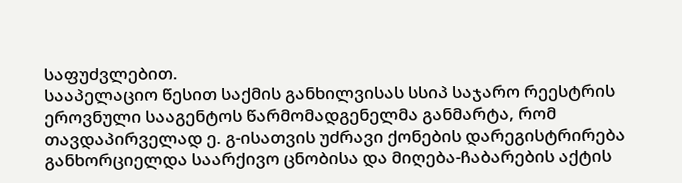საფუძვლებით.
სააპელაციო წესით საქმის განხილვისას სსიპ საჯარო რეესტრის ეროვნული სააგენტოს წარმომადგენელმა განმარტა, რომ თავდაპირველად ე. გ-ისათვის უძრავი ქონების დარეგისტრირება განხორციელდა საარქივო ცნობისა და მიღება-ჩაბარების აქტის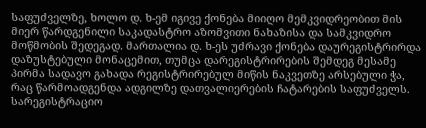საფუძველზე, ხოლო დ. ხ-ემ იგივე ქონება მიიღო მემკვიდრეობით მის მიერ წარდგენილი საკადასტრო აზომვითი ნახაზისა და სამკვიდრო მოწმობის შედეგად. მართალია დ. ხ-ეს უძრავი ქონება დაურეგისტრირდა დაზუსტებული მონაცემით, თუმცა დარეგისტრირების შემდეგ მესამე პირმა სადავო გახადა რეგისტრირებულ მიწის ნაკვეთზე არსებული ჭა, რაც წარმოადგენდა ადგილზე დათვალიერების ჩატარების საფუძველს. სარეგისტრაციო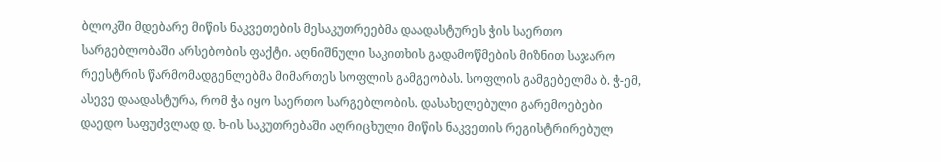ბლოკში მდებარე მიწის ნაკვეთების მესაკუთრეებმა დაადასტურეს ჭის საერთო სარგებლობაში არსებობის ფაქტი. აღნიშნული საკითხის გადამოწმების მიზნით საჯარო რეესტრის წარმომადგენლებმა მიმართეს სოფლის გამგეობას. სოფლის გამგებელმა ბ. ჭ-ემ, ასევე დაადასტურა, რომ ჭა იყო საერთო სარგებლობის. დასახელებული გარემოებები დაედო საფუძვლად დ. ხ-ის საკუთრებაში აღრიცხული მიწის ნაკვეთის რეგისტრირებულ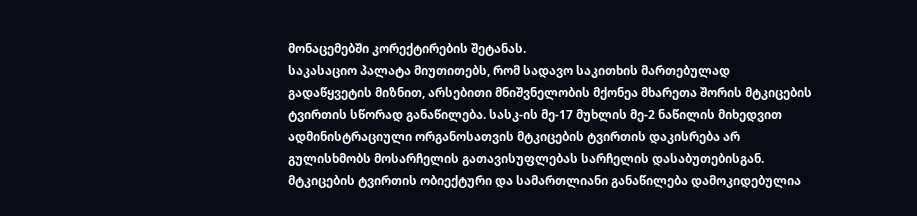მონაცემებში კორექტირების შეტანას.
საკასაციო პალატა მიუთითებს, რომ სადავო საკითხის მართებულად გადაწყვეტის მიზნით, არსებითი მნიშვნელობის მქონეა მხარეთა შორის მტკიცების ტვირთის სწორად განაწილება. სასკ-ის მე-17 მუხლის მე-2 ნაწილის მიხედვით ადმინისტრაციული ორგანოსათვის მტკიცების ტვირთის დაკისრება არ გულისხმობს მოსარჩელის გათავისუფლებას სარჩელის დასაბუთებისგან. მტკიცების ტვირთის ობიექტური და სამართლიანი განაწილება დამოკიდებულია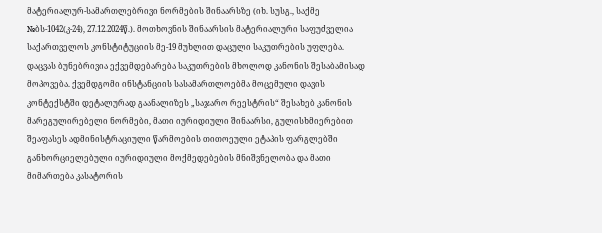მატერიალურ-სამართლებრივი ნორმების შინაარსზე (იხ. სუსგ., საქმე №ბს-1042(კ-24), 27.12.2024წ.). მოთხოვნის შინაარსის მატერიალური საფუძველია საქართველოს კონსტიტუციის მე-19 მუხლით დაცული საკუთრების უფლება. დაცვას ბუნებრივია ექვემდებარება საკუთრების მხოლოდ კანონის შესაბამისად მოპოვება. ქვემდგომი ინსტანციის სასამართლოებმა მოცემული დავის კონტექსტში დეტალურად გაანალიზეს „საჯარო რეესტრის“ შესახებ კანონის მარეგულირებელი ნორმები, მათი იურიდიული შინაარსი, გულისხმიერებით შეაფასეს ადმინისტრაციული წარმოების თითოეული ეტაპის ფარგლებში განხორციელებული იურიდიული მოქმედებების მნიშვნელობა და მათი მიმართება კასატორის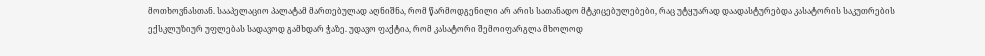მოთხოვნასთან. სააპელაციო პალატამ მართებულად აღნიშნა, რომ წარმოდგენილი არ არის სათანადო მტკიცებულებები, რაც უტყუარად დაადასტურებდა კასატორის საკუთრების ექსკლუზიურ უფლებას სადავოდ გამხდარ ჭაზე. უდავო ფაქტია, რომ კასატორი შემოიფარგლა მხოლოდ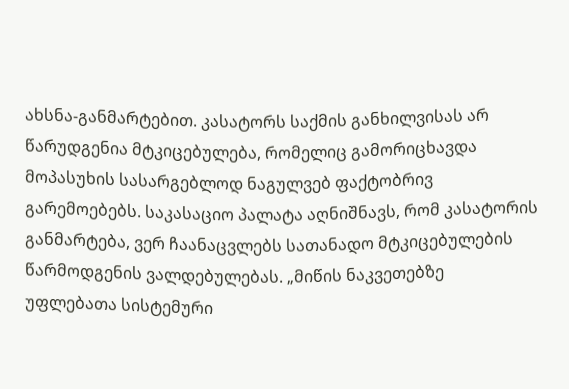ახსნა-განმარტებით. კასატორს საქმის განხილვისას არ წარუდგენია მტკიცებულება, რომელიც გამორიცხავდა მოპასუხის სასარგებლოდ ნაგულვებ ფაქტობრივ გარემოებებს. საკასაციო პალატა აღნიშნავს, რომ კასატორის განმარტება, ვერ ჩაანაცვლებს სათანადო მტკიცებულების წარმოდგენის ვალდებულებას. „მიწის ნაკვეთებზე უფლებათა სისტემური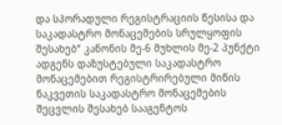და სპორადული რეგისტრაციის წესისა და საკადასტრო მონაცემების სრულყოფის შესახებ“ კანონის მე-6 მუხლის მე-2 პუნქტი ადგენს დაზუსტებული საკადასტრო მონაცემებით რეგისტრირებული მიწის ნაკვეთის საკადასტრო მონაცემების შეცვლის შესახებ სააგენტოს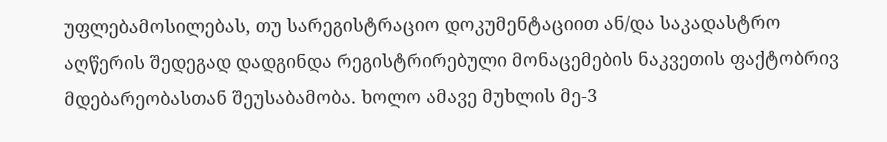უფლებამოსილებას, თუ სარეგისტრაციო დოკუმენტაციით ან/და საკადასტრო აღწერის შედეგად დადგინდა რეგისტრირებული მონაცემების ნაკვეთის ფაქტობრივ მდებარეობასთან შეუსაბამობა. ხოლო ამავე მუხლის მე-3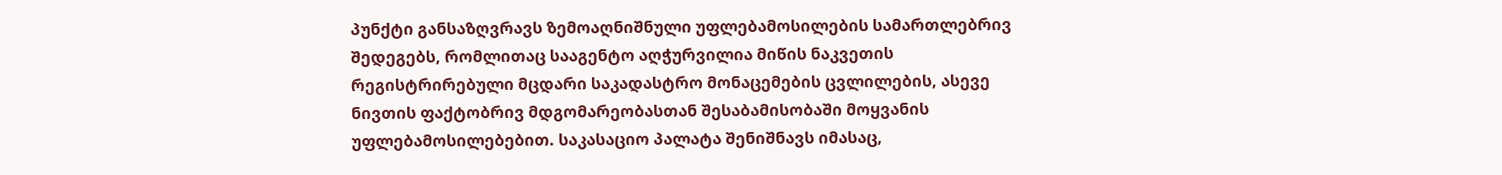პუნქტი განსაზღვრავს ზემოაღნიშნული უფლებამოსილების სამართლებრივ შედეგებს, რომლითაც სააგენტო აღჭურვილია მიწის ნაკვეთის რეგისტრირებული მცდარი საკადასტრო მონაცემების ცვლილების, ასევე ნივთის ფაქტობრივ მდგომარეობასთან შესაბამისობაში მოყვანის უფლებამოსილებებით. საკასაციო პალატა შენიშნავს იმასაც,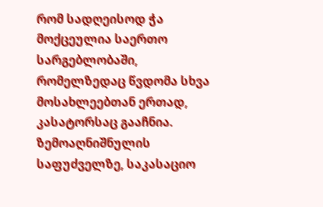რომ სადღეისოდ ჭა მოქცეულია საერთო სარგებლობაში, რომელზედაც წვდომა სხვა მოსახლეებთან ერთად, კასატორსაც გააჩნია.
ზემოაღნიშნულის საფუძველზე, საკასაციო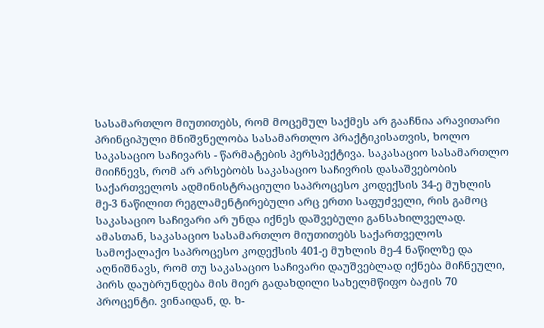სასამართლო მიუთითებს, რომ მოცემულ საქმეს არ გააჩნია არავითარი პრინციპული მნიშვნელობა სასამართლო პრაქტიკისათვის, ხოლო საკასაციო საჩივარს - წარმატების პერსპექტივა. საკასაციო სასამართლო მიიჩნევს, რომ არ არსებობს საკასაციო საჩივრის დასაშვებობის საქართველოს ადმინისტრაციული საპროცესო კოდექსის 34-ე მუხლის მე-3 ნაწილით რეგლამენტირებული არც ერთი საფუძველი, რის გამოც საკასაციო საჩივარი არ უნდა იქნეს დაშვებული განსახილველად.
ამასთან, საკასაციო სასამართლო მიუთითებს საქართველოს სამოქალაქო საპროცესო კოდექსის 401-ე მუხლის მე-4 ნაწილზე და აღნიშნავს, რომ თუ საკასაციო საჩივარი დაუშვებლად იქნება მიჩნეული, პირს დაუბრუნდება მის მიერ გადახდილი სახელმწიფო ბაჟის 70 პროცენტი. ვინაიდან, დ. ხ-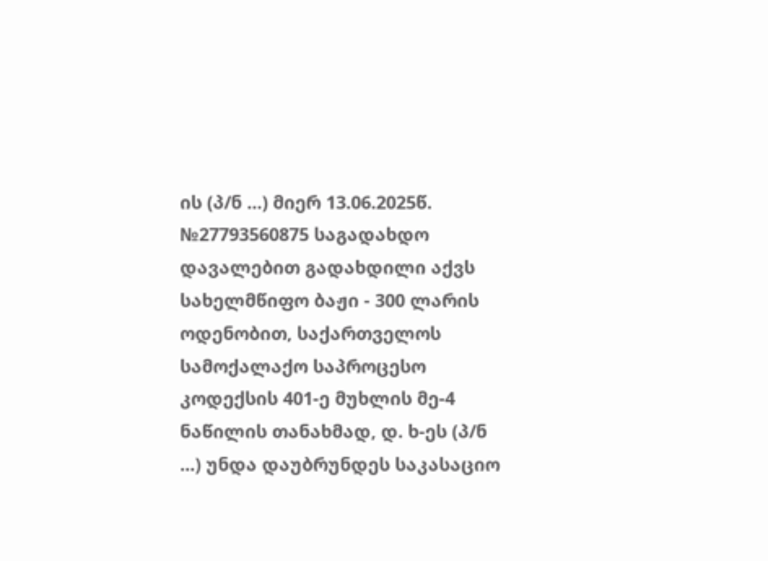ის (პ/ნ ...) მიერ 13.06.2025წ. №27793560875 საგადახდო დავალებით გადახდილი აქვს სახელმწიფო ბაჟი - 300 ლარის ოდენობით, საქართველოს სამოქალაქო საპროცესო კოდექსის 401-ე მუხლის მე-4 ნაწილის თანახმად, დ. ხ-ეს (პ/ნ ...) უნდა დაუბრუნდეს საკასაციო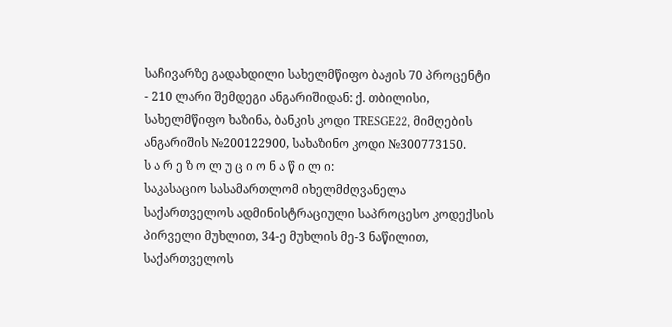საჩივარზე გადახდილი სახელმწიფო ბაჟის 70 პროცენტი - 210 ლარი შემდეგი ანგარიშიდან: ქ. თბილისი, სახელმწიფო ხაზინა, ბანკის კოდი TRESGE22, მიმღების ანგარიშის №200122900, სახაზინო კოდი №300773150.
ს ა რ ე ზ ო ლ უ ც ი ო ნ ა წ ი ლ ი:
საკასაციო სასამართლომ იხელმძღვანელა საქართველოს ადმინისტრაციული საპროცესო კოდექსის პირველი მუხლით, 34-ე მუხლის მე-3 ნაწილით, საქართველოს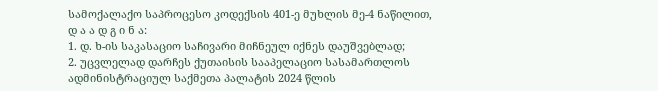სამოქალაქო საპროცესო კოდექსის 401-ე მუხლის მე-4 ნაწილით,
დ ა ა დ გ ი ნ ა:
1. დ. ხ-ის საკასაციო საჩივარი მიჩნეულ იქნეს დაუშვებლად;
2. უცვლელად დარჩეს ქუთაისის სააპელაციო სასამართლოს ადმინისტრაციულ საქმეთა პალატის 2024 წლის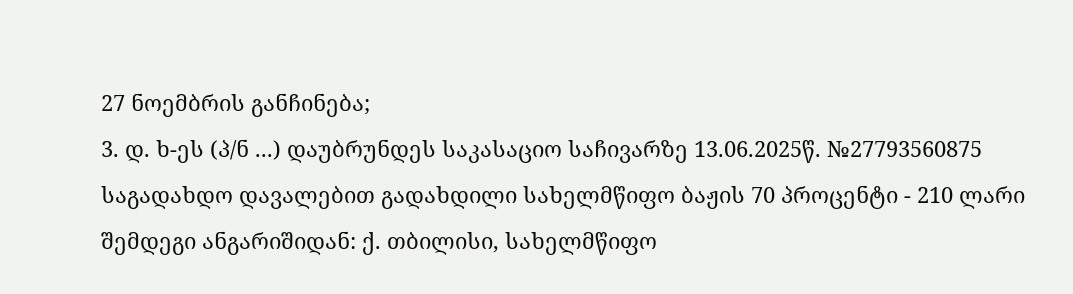27 ნოემბრის განჩინება;
3. დ. ხ-ეს (პ/ნ ...) დაუბრუნდეს საკასაციო საჩივარზე 13.06.2025წ. №27793560875 საგადახდო დავალებით გადახდილი სახელმწიფო ბაჟის 70 პროცენტი - 210 ლარი შემდეგი ანგარიშიდან: ქ. თბილისი, სახელმწიფო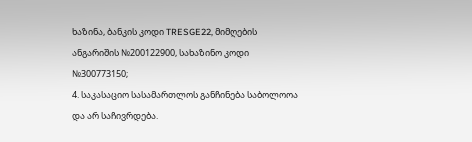ხაზინა, ბანკის კოდი TRESGE22, მიმღების ანგარიშის №200122900, სახაზინო კოდი №300773150;
4. საკასაციო სასამართლოს განჩინება საბოლოოა და არ საჩივრდება.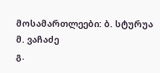მოსამართლეები: ბ. სტურუა
მ. ვაჩაძე
გ.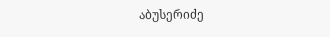აბუსერიძე